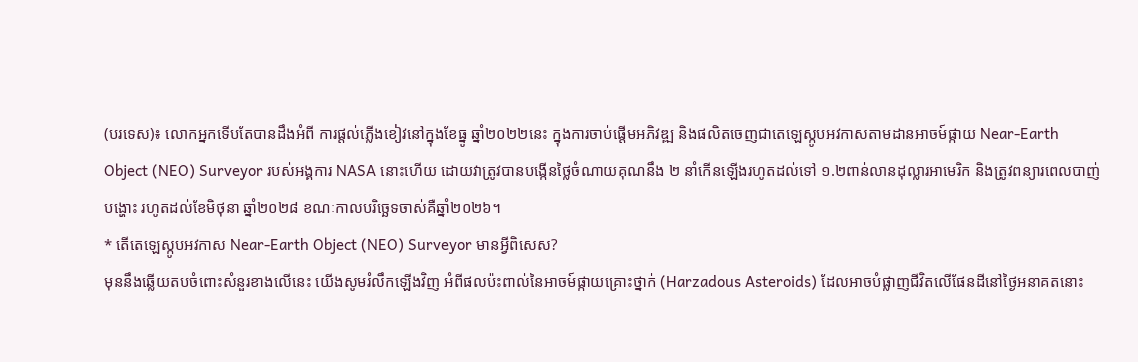(បរទេស)៖ លោកអ្នកទើបតែបានដឹងអំពី ការផ្តល់ភ្លើងខៀវនៅក្នុងខែធ្នូ ឆ្នាំ២០២២នេះ ក្នុងការចាប់ផ្តើមអភិវឌ្ឍ និងផលិតចេញជាតេឡេស្កូបអវកាសតាមដានអាចម៍ផ្កាយ Near-Earth Object (NEO) Surveyor របស់អង្គការ NASA នោះហើយ ដោយវាត្រូវបានបង្កើនថ្លៃចំណាយគុណនឹង ២ នាំកើនឡើងរហូតដល់ទៅ ១.២ពាន់លានដុល្លារអាមេរិក និងត្រូវពន្យារពេលបាញ់បង្ហោះ រហូតដល់ខែមិថុនា ឆ្នាំ២០២៨ ខណៈកាលបរិច្ឆេទចាស់គឺឆ្នាំ២០២៦។
* តើតេឡេស្កូបអវកាស Near-Earth Object (NEO) Surveyor មានអ្វីពិសេស?
មុននឹងឆ្លើយតបចំពោះសំនួរខាងលើនេះ យើងសូមរំលឹកឡើងវិញ អំពីផលប៉ះពាល់នៃអាចម៍ផ្កាយគ្រោះថ្នាក់ (Harzadous Asteroids) ដែលអាចបំផ្លាញជីវិតលើផែនដីនៅថ្ងៃអនាគតនោះ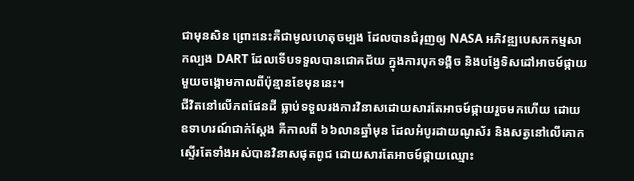ជាមុនសិន ព្រោះនេះគឺជាមូលហេតុចម្បង ដែលបានជំរុញឲ្យ NASA អភិវឌ្ឍបេសកកម្មសាកល្បង DART ដែលទើបទទួលបានជោគជ័យ ក្នុងការបុកទង្គិច និងបង្វែទិសដៅអាចម៍ផ្កាយមួយចង្កោមកាលពីប៉ុន្មានខែមុននេះ។
ជីវិតនៅលើភពផែនដី ធ្លាប់ទទួលរងការវិនាសដោយសារតែអាចម៍ផ្កាយរួចមកហើយ ដោយឧទាហរណ៍ជាក់ស្តែង គឺកាលពី ៦៦លានឆ្នាំមុន ដែលអំបូរដាយណូស័រ និងសត្វនៅលើគោកស្ទើរតែទាំងអស់បានវិនាសផុតពូជ ដោយសារតែអាចម៍ផ្កាយឈ្មោះ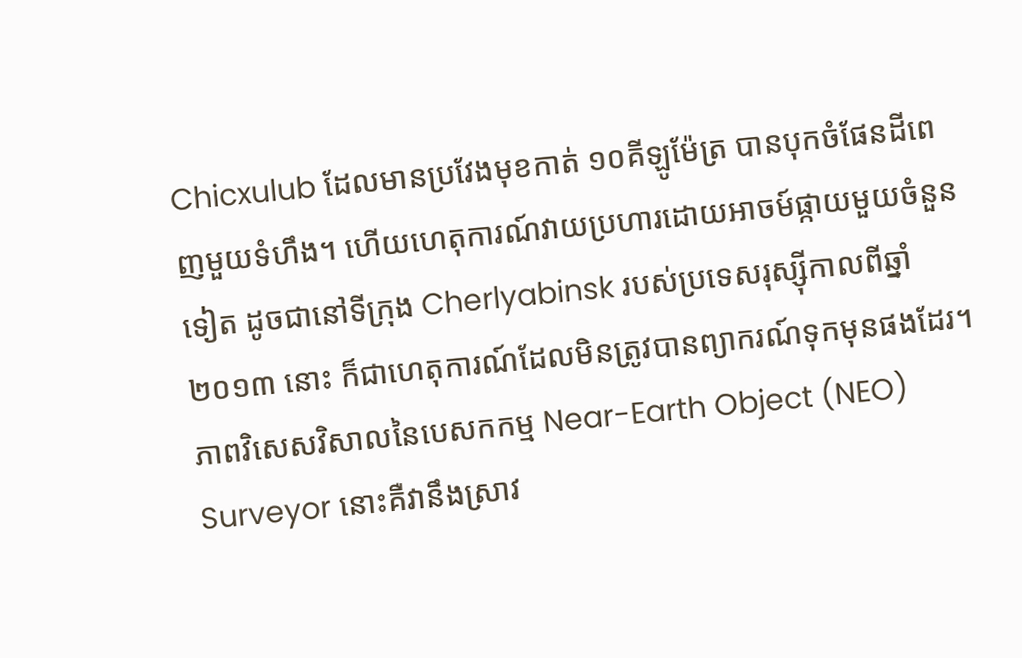Chicxulub ដែលមានប្រវែងមុខកាត់ ១០គីឡូម៉ែត្រ បានបុកចំផែនដីពេញមួយទំហឹង។ ហើយហេតុការណ៍វាយប្រហារដោយអាចម៍ផ្កាយមួយចំនួនទៀត ដូចជានៅទីក្រុង Cherlyabinsk របស់ប្រទេសរុស្ស៊ីកាលពីឆ្នាំ ២០១៣ នោះ ក៏ជាហេតុការណ៍ដែលមិនត្រូវបានព្យាករណ៍ទុកមុនផងដែរ។
ភាពវិសេសវិសាលនៃបេសកកម្ម Near-Earth Object (NEO) Surveyor នោះគឺវានឹងស្រាវ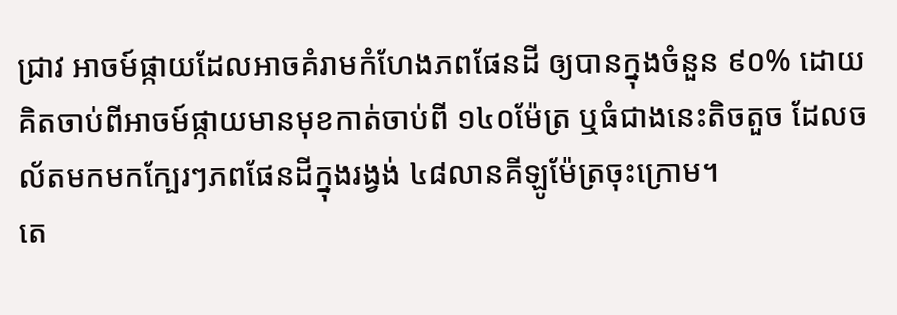ជ្រាវ អាចម៍ផ្កាយដែលអាចគំរាមកំហែងភពផែនដី ឲ្យបានក្នុងចំនួន ៩០% ដោយគិតចាប់ពីអាចម៍ផ្កាយមានមុខកាត់ចាប់ពី ១៤០ម៉ែត្រ ឬធំជាងនេះតិចតួច ដែលចល័តមកមកក្បែរៗភពផែនដីក្នុងរង្វង់ ៤៨លានគីឡូម៉ែត្រចុះក្រោម។
តេ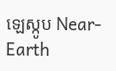ឡេស្កូប Near-Earth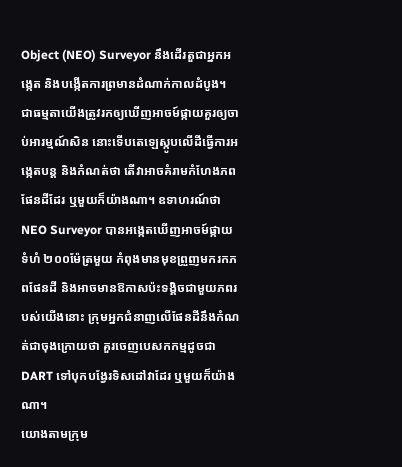Object (NEO) Surveyor នឹងដើរតួជាអ្នកអង្កេត និងបង្កើតការព្រមានដំណាក់កាលដំបូង។ ជាធម្មតាយើងត្រូវរកឲ្យឃើញអាចម៍ផ្កាយគួរឲ្យចាប់អារម្មណ៍សិន នោះទើបតេឡេស្កូបលើដីធ្វើការអង្កេតបន្ត និងកំណត់ថា តើវាអាចគំរាមកំហែងភពផែនដីដែរ ឬមួយក៏យ៉ាងណា។ ឧទាហរណ៍ថា NEO Surveyor បានអង្កេតឃើញអាចម៍ផ្កាយទំហំ ២០០ម៉ែត្រមួយ កំពុងមានមុខព្រួញមករកភពផែនដី និងអាចមានឱកាសប៉ះទង្គិចជាមួយភពរបស់យើងនោះ ក្រុមអ្នកជំនាញលើផែនដីនឹងកំណត់ជាចុងក្រោយថា គួរចេញបេសកកម្មដូចជា DART ទៅបុកបង្វែរទិសដៅវាដែរ ឬមួយក៏យ៉ាងណា។
យោងតាមក្រុម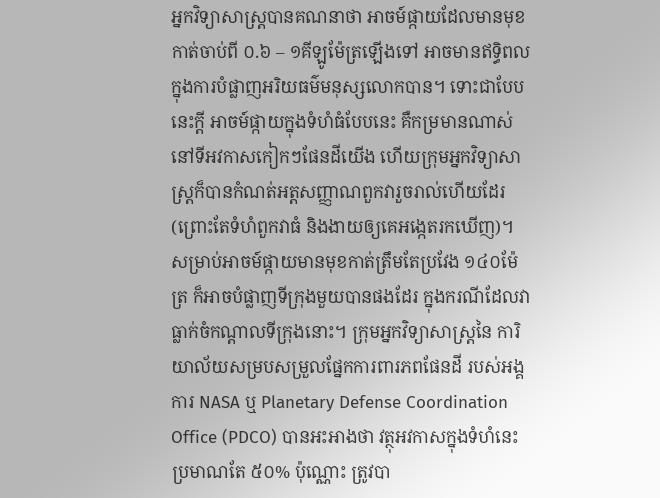អ្នកវិទ្យាសាស្ត្របានគណនាថា អាចម៍ផ្កាយដែលមានមុខកាត់ចាប់ពី ០.៦ – ១គីឡូម៉ែត្រឡើងទៅ អាចមានឥទ្ធិពលក្នុងការបំផ្លាញអរិយធម៌មនុស្សលោកបាន។ ទោះជាបែបនេះក្តី អាចម៍ផ្កាយក្នុងទំហំធំបែបនេះ គឺកម្រមានណាស់នៅទីអវកាសកៀកៗផែនដីយើង ហើយក្រុមអ្នកវិទ្យាសាស្ត្រក៏បានកំណត់អត្តសញ្ញាណពួកវារួចរាល់ហើយដែរ (ព្រោះតែទំហំពួកវាធំ និងងាយឲ្យគេអង្កេតរកឃើញ)។
សម្រាប់អាចម៍ផ្កាយមានមុខកាត់ត្រឹមតែប្រវែង ១៤០ម៉ែត្រ ក៏អាចបំផ្លាញទីក្រុងមួយបានផងដែរ ក្នុងករណីដែលវាធ្លាក់ចំកណ្តាលទីក្រុងនោះ។ ក្រុមអ្នកវិទ្យាសាស្ត្រនៃ ការិយាល័យសម្របសម្រួលផ្នែកការពារភពផែនដី របស់អង្គការ NASA ឬ Planetary Defense Coordination Office (PDCO) បានអះអាងថា វត្ថុអវកាសក្នុងទំហំនេះប្រមាណតែ ៥០% ប៉ុណ្ណោះ ត្រូវបា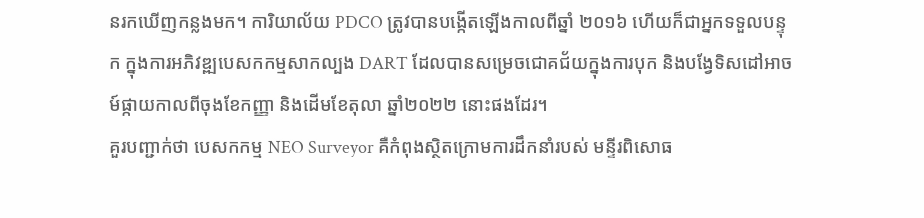នរកឃើញកន្លងមក។ ការិយាល័យ PDCO ត្រូវបានបង្កើតឡើងកាលពីឆ្នាំ ២០១៦ ហើយក៏ជាអ្នកទទួលបន្ទុក ក្នុងការអភិវឌ្ឍបេសកកម្មសាកល្បង DART ដែលបានសម្រេចជោគជ័យក្នុងការបុក និងបង្វែទិសដៅអាចម៍ផ្កាយកាលពីចុងខែកញ្ញា និងដើមខែតុលា ឆ្នាំ២០២២ នោះផងដែរ។
គួរបញ្ជាក់ថា បេសកកម្ម NEO Surveyor គឺកំពុងស្ថិតក្រោមការដឹកនាំរបស់ មន្ទីរពិសោធ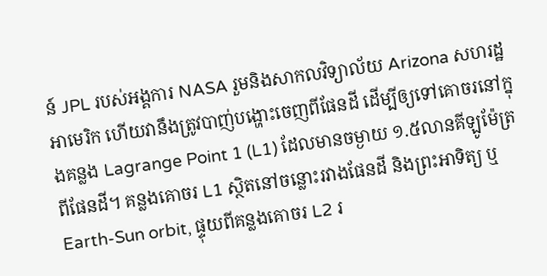ន៍ JPL របស់អង្គការ NASA រួមនិងសាកលវិទ្យាល័យ Arizona សហរដ្ឋអាមេរិក ហើយវានឹងត្រូវបាញ់បង្ហោះចេញពីផែនដី ដើម្បីឲ្យទៅគោចរនៅក្នុងគន្លង Lagrange Point 1 (L1) ដែលមានចម្ងាយ ១.៥លានគីឡូម៉ែត្រពីផែនដី។ គន្លងគោចរ L1 ស្ថិតនៅចន្លោះរវាងផែនដី និងព្រះអាទិត្យ ឬ Earth-Sun orbit, ផ្ទុយពីគន្លងគោចរ L2 រ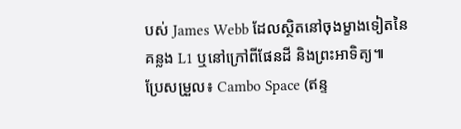បស់ James Webb ដែលស្ថិតនៅចុងម្ខាងទៀតនៃគន្លង L1 ឬនៅក្រៅពីផែនដី និងព្រះអាទិត្យ៕
ប្រែសម្រួល៖ Cambo Space (ឥន្ទ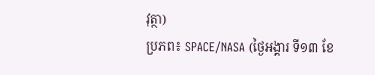វុត្ថា)
ប្រភព៖ SPACE/NASA (ថ្ងៃអង្គារ ទី១៣ ខែ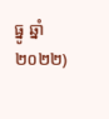ធ្នូ ឆ្នាំ២០២២)